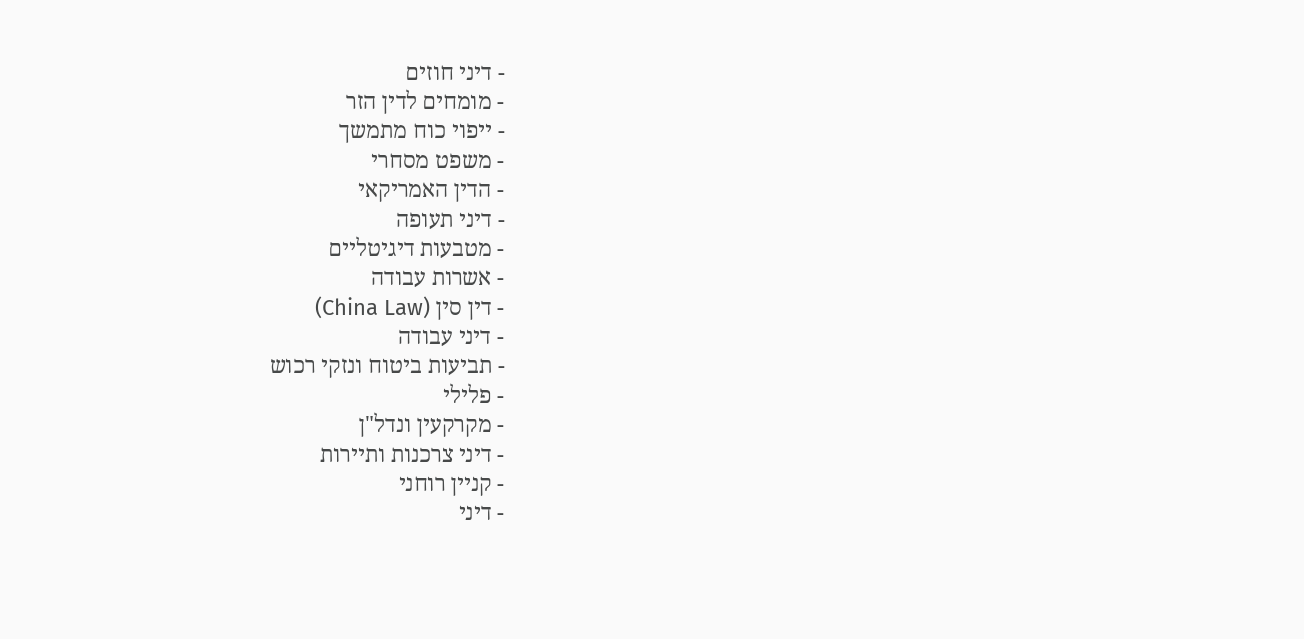- דיני חוזים
- מומחים לדין הזר
- ייפוי כוח מתמשך
- משפט מסחרי
- הדין האמריקאי
- דיני תעופה
- מטבעות דיגיטליים
- אשרות עבודה
- דין סין (China Law)
- דיני עבודה
- תביעות ביטוח ונזקי רכוש
- פלילי
- מקרקעין ונדל"ן
- דיני צרכנות ותיירות
- קניין רוחני
- דיני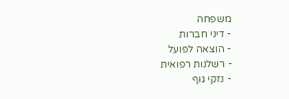משפחה
- דיני חברות
- הוצאה לפועל
- רשלנות רפואית
- נזקי גוף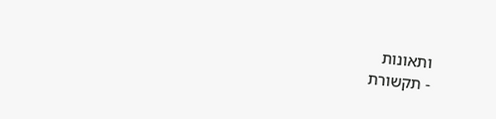ותאונות
- תקשורת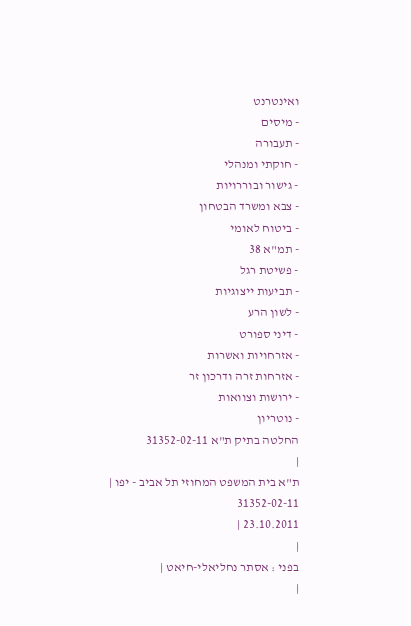ואינטרנט
- מיסים
- תעבורה
- חוקתי ומנהלי
- גישור ובוררויות
- צבא ומשרד הבטחון
- ביטוח לאומי
- תמ"א 38
- פשיטת רגל
- תביעות ייצוגיות
- לשון הרע
- דיני ספורט
- אזרחויות ואשרות
- אזרחות זרה ודרכון זר
- ירושות וצוואות
- נוטריון
החלטה בתיק ת"א 31352-02-11
|
ת"א בית המשפט המחוזי תל אביב - יפו |
31352-02-11
23.10.2011 |
|
בפני : אסתר נחליאלי-חיאט |
|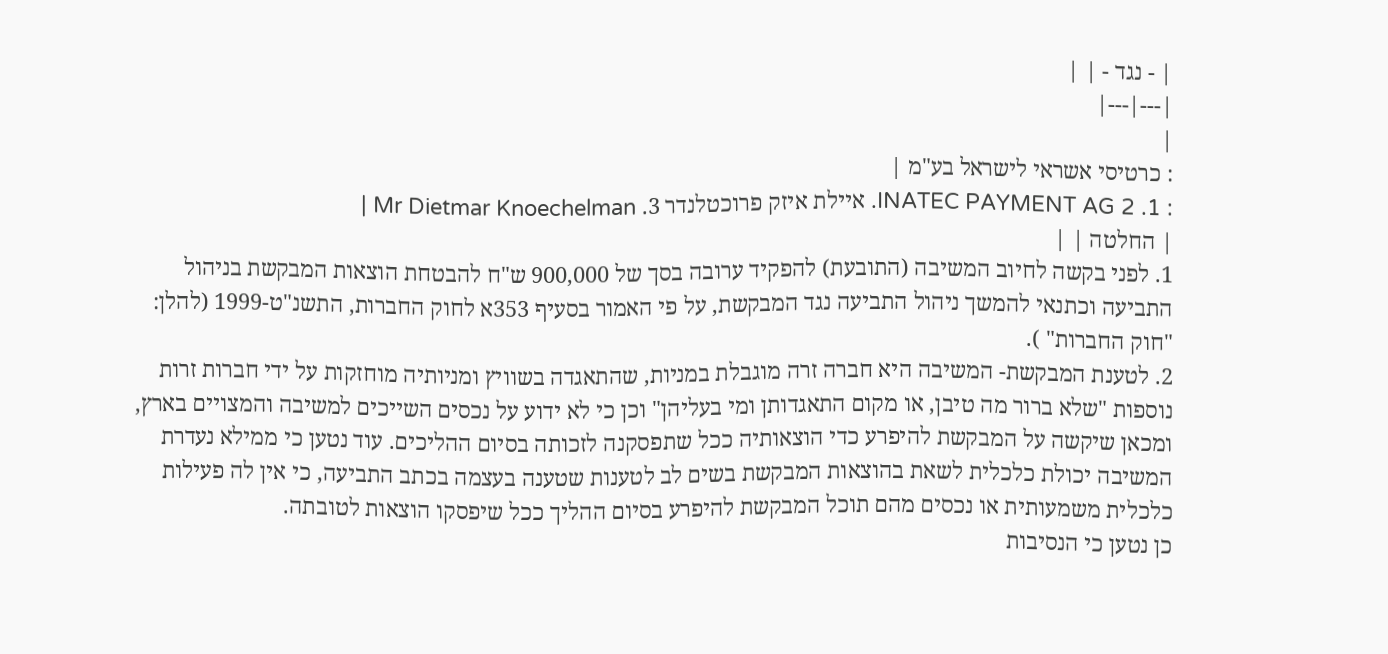| - נגד - | |
|---|---|
|
: כרטיסי אשראי לישראל בע"מ |
: 1. INATEC PAYMENT AG 2. איילת איזק פרוכטלנדר 3. Mr Dietmar Knoechelman |
| החלטה | |
1. לפני בקשה לחיוב המשיבה (התובעת) להפקיד ערובה בסך של 900,000 ש"ח להבטחת הוצאות המבקשת בניהול התביעה וכתנאי להמשך ניהול התביעה נגד המבקשת, על פי האמור בסעיף 353א לחוק החברות, התשנ"ט-1999 (להלן: "חוק החברות" ).
2. לטענת המבקשת- המשיבה היא חברה זרה מוגבלת במניות, שהתאגדה בשוויץ ומניותיה מוחזקות על ידי חברות זרות נוספות "שלא ברור מה טיבן, או מקום התאגדותן ומי בעליהן" וכן כי לא ידוע על נכסים השייכים למשיבה והמצויים בארץ, ומכאן שיקשה על המבקשת להיפרע כדי הוצאותיה ככל שתפסקנה לזכותה בסיום ההליכים. עוד נטען כי ממילא נעדרת המשיבה יכולת כלכלית לשאת בהוצאות המבקשת בשים לב לטענות שטענה בעצמה בכתב התביעה, כי אין לה פעילות כלכלית משמעותית או נכסים מהם תוכל המבקשת להיפרע בסיום ההליך ככל שיפסקו הוצאות לטובתה.
כן נטען כי הנסיבות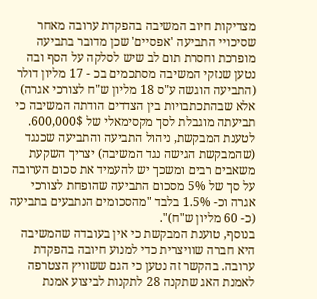מצדיקות חיוב המשיבה בהפקדת ערובה מאחר שסיכויי התביעה 'אפסיים' שכן מדובר בתביעה מופרכת וחסרת תום לב שיש לסלקה על הסף ובה נטען שנזקי המשיבה מסתכמים בכ - 17 מליון דולר (התביעה הוגשה ע"ס 18 מליון ש"ח לצורכי אגרה) אלא שבהתכתבויות בין הצדדים הודתה המשיבה כי תביעתה מוגבלת לסך מקסימאלי של 600,000$.
לטענת המבקשת, ניהול התביעה והתביעה שכנגד (שהמבקשת הגישה נגד המשיבה) יצריך השקעת משאבים רבים ומשכך יש להעמיד את סכום הערובה על סך של 5% מסכום התביעה שהופחת לצורכי אגרה וכ- 1.5% בלבד "מהסכומים הנתבעים בתביעה (כ- 60 מליון ש"ח)".
בנוסף, טוענת המבקשת כי אין בעובדה שהמשיבה היא חברה שוויצרית כדי למנוע חיובה בהפקדת ערובה. בהקשר זה נטען כי הגם ששוויץ הצטרפה לאמנת האג שתקנה 28 לתקנות לביצוע אמנת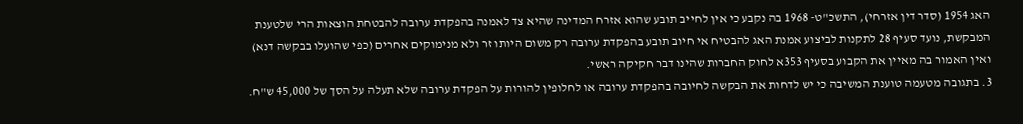האג 1954 (סדר דין אזרחי), התשכ"ט- 1968 בה נקבע כי אין לחייב תובע שהוא אזרח המדינה שהיא צד לאמנה בהפקדת ערובה להבטחת הוצאות הרי שלטענת המבקשת, נועד סעיף 28 לתקנות לביצוע אמנת האג להבטיח אי חיוב תובע בהפקדת ערובה רק משום היותו זר ולא מנימוקים אחרים (כפי שהועלו בבקשה דנא) ואין האמור בה מאיין את הקבוע בסעיף 353א לחוק החברות שהינו דבר חקיקה ראשי.
3. בתגובה מטעמה טוענת המשיבה כי יש לדחות את הבקשה לחיובה בהפקדת ערובה או לחלופין להורות על הפקדת ערובה שלא תעלה על הסך של 45,000 ש"ח.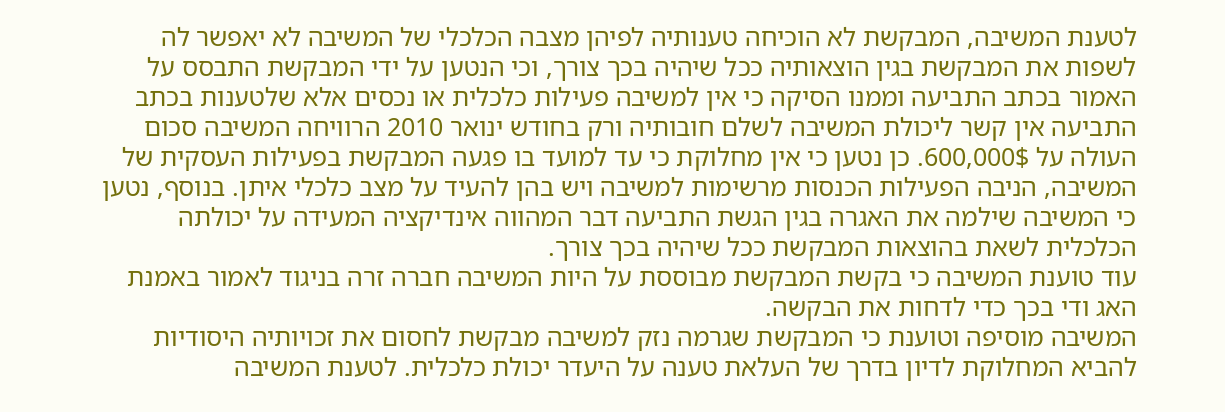לטענת המשיבה, המבקשת לא הוכיחה טענותיה לפיהן מצבה הכלכלי של המשיבה לא יאפשר לה לשפות את המבקשת בגין הוצאותיה ככל שיהיה בכך צורך, וכי הנטען על ידי המבקשת התבסס על האמור בכתב התביעה וממנו הסיקה כי אין למשיבה פעילות כלכלית או נכסים אלא שלטענות בכתב התביעה אין קשר ליכולת המשיבה לשלם חובותיה ורק בחודש ינואר 2010 הרוויחה המשיבה סכום העולה על 600,000$. כן נטען כי אין מחלוקת כי עד למועד בו פגעה המבקשת בפעילות העסקית של המשיבה, הניבה הפעילות הכנסות מרשימות למשיבה ויש בהן להעיד על מצב כלכלי איתן. בנוסף, נטען כי המשיבה שילמה את האגרה בגין הגשת התביעה דבר המהווה אינדיקציה המעידה על יכולתה הכלכלית לשאת בהוצאות המבקשת ככל שיהיה בכך צורך.
עוד טוענת המשיבה כי בקשת המבקשת מבוססת על היות המשיבה חברה זרה בניגוד לאמור באמנת האג ודי בכך כדי לדחות את הבקשה.
המשיבה מוסיפה וטוענת כי המבקשת שגרמה נזק למשיבה מבקשת לחסום את זכויותיה היסודיות להביא המחלוקת לדיון בדרך של העלאת טענה על היעדר יכולת כלכלית. לטענת המשיבה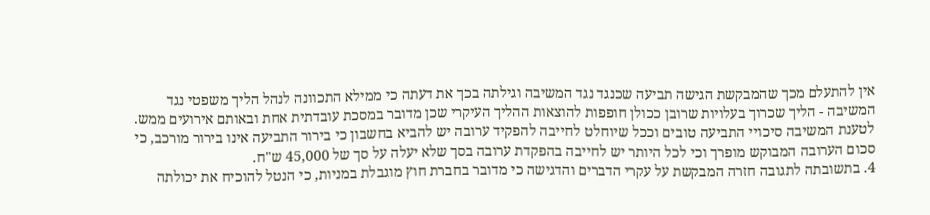אין להתעלם מכך שהמבקשת הגישה תביעה שכנגד נגד המשיבה וגילתה בכך את דעתה כי ממילא התכוונה לנהל הליך משפטי נגד המשיבה - הליך שכרוך בעלויות שרובן ככולן חופפות להוצאות ההליך העיקרי שכן מדובר במסכת עובדתית אחת ובאותם אירועים ממש.
לטענת המשיבה סיכויי התביעה טובים וככל שיוחלט לחייבה להפקיד ערובה יש להביא בחשבון כי בירור התביעה אינו בירור מורכב, כי סכום הערובה המבוקש מופרך וכי לכל היותר יש לחייבה בהפקדת ערובה בסך שלא יעלה על סך של 45,000 ש"ח.
4. בתשובתה לתגובה חזרה המבקשת על עקרי הדברים והדגישה כי מדובר בחברת חוץ מוגבלת במניות, כי הנטל להוכיח את יכולתה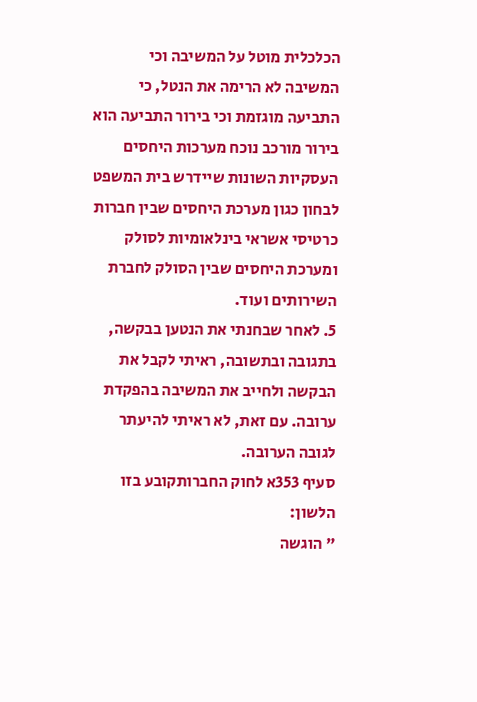הכלכלית מוטל על המשיבה וכי המשיבה לא הרימה את הנטל, כי התביעה מוגזמת וכי בירור התביעה הוא בירור מורכב נוכח מערכות היחסים העסקיות השונות שיידרש בית המשפט לבחון כגון מערכת היחסים שבין חברות כרטיסי אשראי בינלאומיות לסולק ומערכת היחסים שבין הסולק לחברת השירותים ועוד.
5. לאחר שבחנתי את הנטען בבקשה, בתגובה ובתשובה, ראיתי לקבל את הבקשה ולחייב את המשיבה בהפקדת ערובה. עם זאת, לא ראיתי להיעתר לגובה הערובה.
סעיף 353א לחוק החברותקובע בזו הלשון:
" הוגשה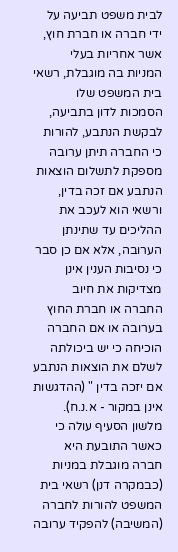לבית משפט תביעה על ידי חברה או חברת חוץ, אשר אחריות בעלי המניות בה מוגבלת, רשאי בית המשפט שלו הסמכות לדון בתביעה, לבקשת הנתבע, להורות כי החברה תיתן ערובה מספקת לתשלום הוצאות הנתבע אם זכה בדין, ורשאי הוא לעכב את ההליכים עד שתינתן הערובה, אלא אם כן סבר כי נסיבות הענין אינן מצדיקות את חיוב החברה או חברת החוץ בערובה או אם החברה הוכיחה כי יש ביכולתה לשלם את הוצאות הנתבע אם יזכה בדין " (ההדגשות אינן במקור - א.נ.ח).
מלשון הסעיף עולה כי כאשר התובעת היא חברה מוגבלת במניות (כבמקרה דנן) רשאי בית המשפט להורות לחברה (המשיבה) להפקיד ערובה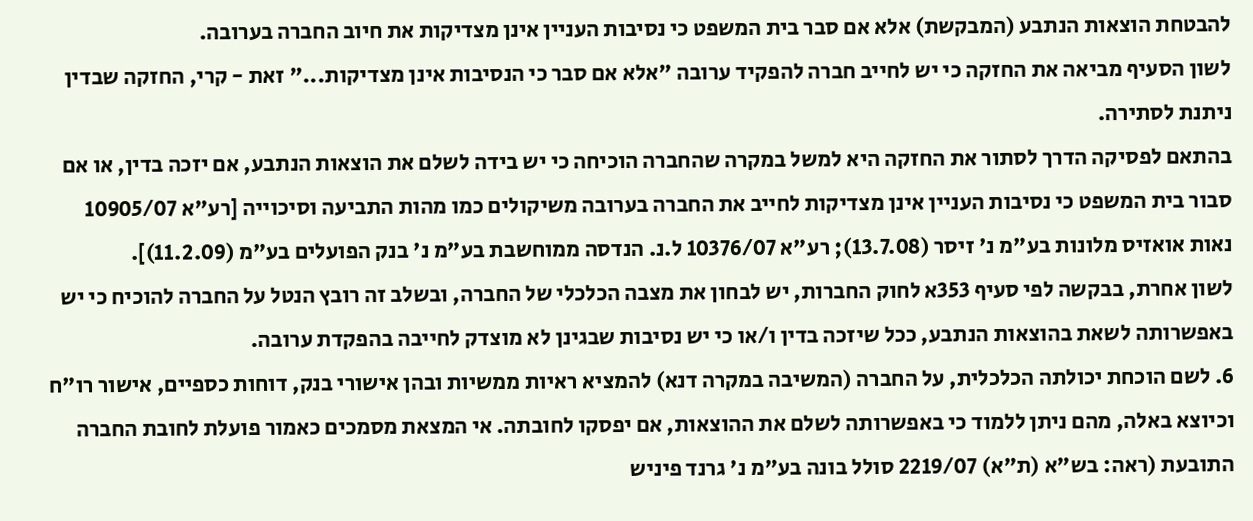להבטחת הוצאות הנתבע (המבקשת) אלא אם סבר בית המשפט כי נסיבות העניין אינן מצדיקות את חיוב החברה בערובה.
לשון הסעיף מביאה את החזקה כי יש לחייב חברה להפקיד ערובה "אלא אם סבר כי הנסיבות אינן מצדיקות..." זאת - קרי, החזקה שבדין ניתנת לסתירה.
בהתאם לפסיקה הדרך לסתור את החזקה היא למשל במקרה שהחברה הוכיחה כי יש בידה לשלם את הוצאות הנתבע, אם יזכה בדין, או אם סבור בית המשפט כי נסיבות העניין אינן מצדיקות לחייב את החברה בערובה משיקולים כמו מהות התביעה וסיכוייה [רע"א 10905/07 נאות אואזיס מלונות בע"מ נ' זיסר (13.7.08); רע"א 10376/07 ל.נ. הנדסה ממוחשבת בע"מ נ' בנק הפועלים בע"מ (11.2.09)].
לשון אחרת, בבקשה לפי סעיף 353א לחוק החברות, יש לבחון את מצבה הכלכלי של החברה, ובשלב זה רובץ הנטל על החברה להוכיח כי יש באפשרותה לשאת בהוצאות הנתבע, ככל שיזכה בדין ו/או כי יש נסיבות שבגינן לא מוצדק לחייבה בהפקדת ערובה.
6. לשם הוכחת יכולתה הכלכלית, על החברה (המשיבה במקרה דנא) להמציא ראיות ממשיות ובהן אישורי בנק, דוחות כספיים, אישור רו"ח וכיוצא באלה, מהם ניתן ללמוד כי באפשרותה לשלם את ההוצאות, אם יפסקו לחובתה. אי המצאת מסמכים כאמור פועלת לחובת החברה התובעת (ראה: בש"א (ת"א) 2219/07 סולל בונה בע"מ נ' גרנד פיניש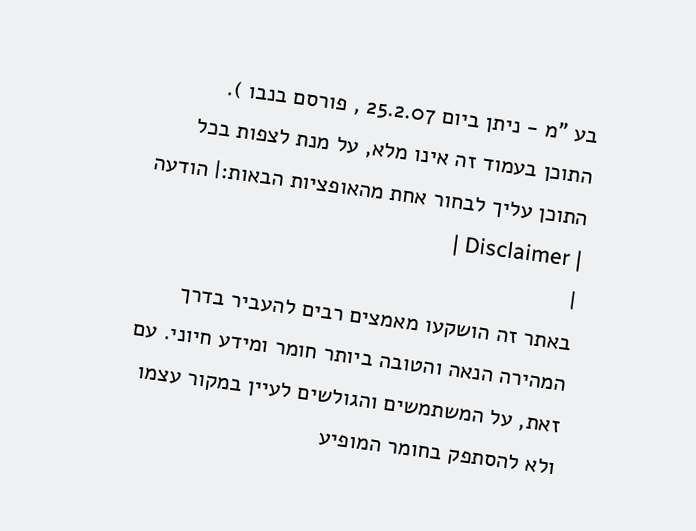בע "מ - ניתן ביום 25.2.07 , פורסם בנבו ).
התוכן בעמוד זה אינו מלא, על מנת לצפות בכל התוכן עליך לבחור אחת מהאופציות הבאות:| הודעה | Disclaimer |
|
באתר זה הושקעו מאמצים רבים להעביר בדרך המהירה הנאה והטובה ביותר חומר ומידע חיוני. עם זאת, על המשתמשים והגולשים לעיין במקור עצמו ולא להסתפק בחומר המופיע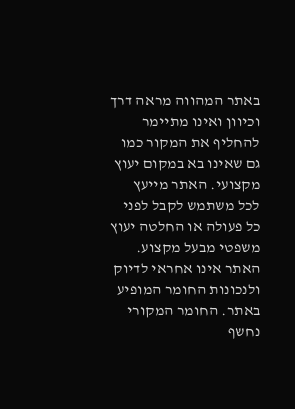באתר המהווה מראה דרך וכיוון ואינו מתיימר להחליף את המקור כמו גם שאינו בא במקום יעוץ מקצועי. האתר מייעץ לכל משתמש לקבל לפני כל פעולה או החלטה יעוץ משפטי מבעל מקצוע. האתר אינו אחראי לדיוק ולנכונות החומר המופיע באתר. החומר המקורי נחשף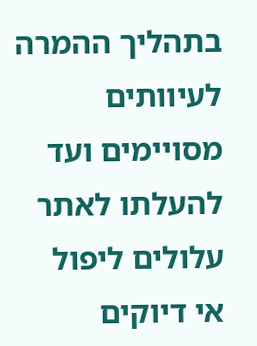בתהליך ההמרה לעיוותים מסויימים ועד להעלתו לאתר עלולים ליפול אי דיוקים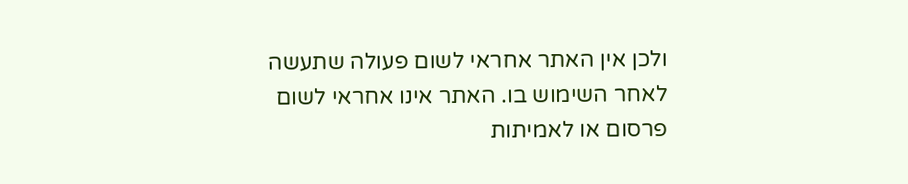ולכן אין האתר אחראי לשום פעולה שתעשה לאחר השימוש בו. האתר אינו אחראי לשום פרסום או לאמיתות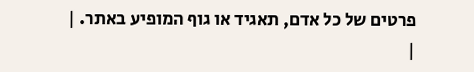פרטים של כל אדם, תאגיד או גוף המופיע באתר. |
|